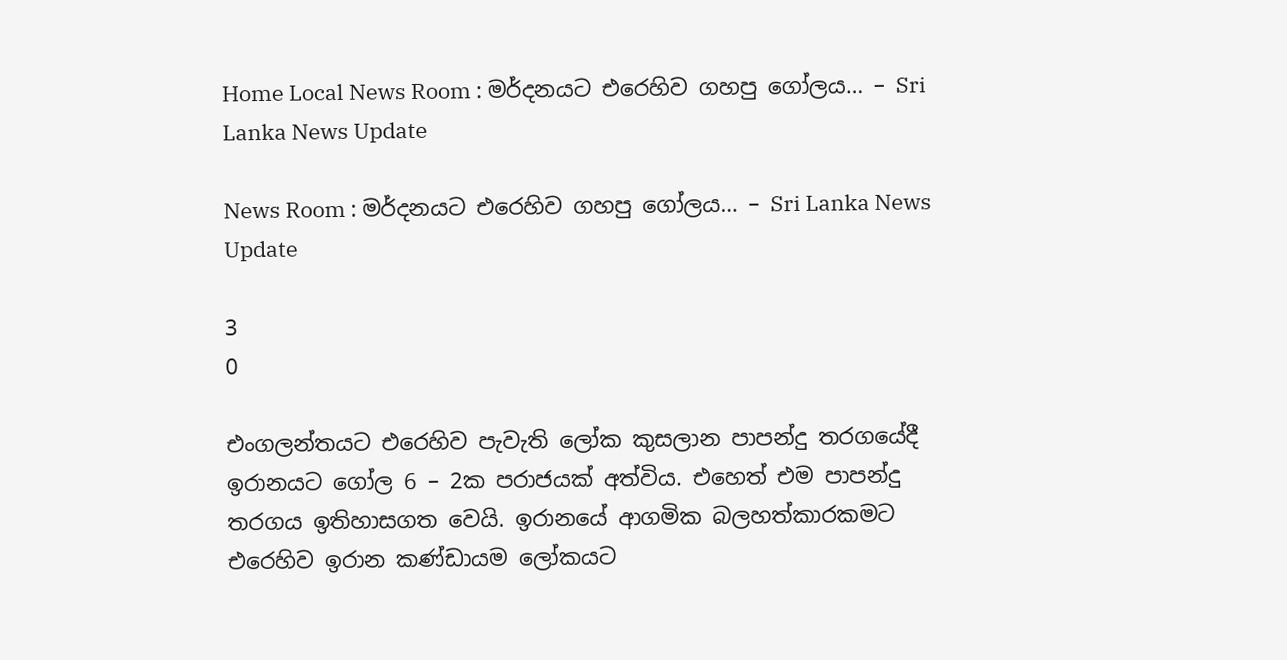Home Local News Room : මර්දනයට එරෙහිව ගහපු ගෝලය… – Sri Lanka News Update

News Room : මර්දනයට එරෙහිව ගහපු ගෝලය… – Sri Lanka News Update

3
0

එංගලන්තයට එරෙහිව පැවැති ලෝක කුසලාන පාපන්දු තරගයේදී ඉරානයට ගෝල 6 – 2ක පරාජයක් අත්විය. එහෙත් එම පාපන්දු තරගය ඉතිහාසගත වෙයි. ඉරානයේ ආගමික බලහත්කාරකමට එරෙහිව ඉරාන කණ්ඩායම ලෝකයට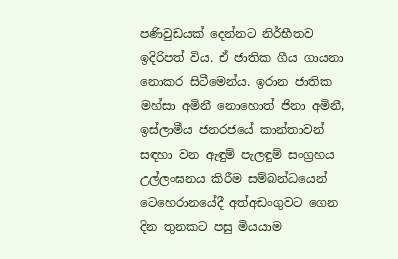පණිවුඩයක් දෙන්නට නිර්භීතව ඉදිරිපත් විය. ඒ ජාතික ගීය ගායනා නොකර සිටීමෙන්ය. ඉරාන ජාතික මහ්සා අමිනී නොහොත් ජිනා අමිනී, ඉස්ලාමීය ජනරජයේ කාන්තාවන් සඳහා වන ඇඳුම් පැලඳුම් සංග්‍රහය උල්ලංඝනය කිරීම සම්බන්ධයෙන් ටෙහෙරානයේදී අත්අඩංගුවට ගෙන දින තුනකට පසු මියයාම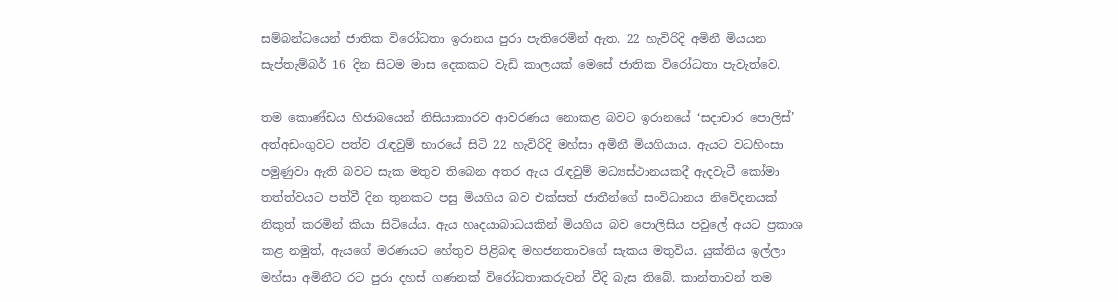සම්බන්ධයෙන් ජාතික විරෝධතා ඉරානය පුරා පැතිරෙමින් ඇත. 22 හැවිරිදි අමිනී මියයන සැප්තැම්බර් 16 දින සිටම මාස දෙකකට වැඩි කාලයක් මෙසේ ජාතික විරෝධතා පැවැත්වෙ.

තම කොණ්ඩය හිජාබයෙන් නිසියාකාරව ආවරණය නොකළ බවට ඉරානයේ ‘සදාචාර පොලිස්’ අත්අඩංගුවට පත්ව රැඳවුම් භාරයේ සිටි 22 හැවිරිදි මහ්සා අමිනී මියගියාය. ඇයට වධහිංසා පමුණුවා ඇති බවට සැක මතුව තිබෙන අතර ඇය රැඳවුම් මධ්‍යස්ථානයකදී ඇදවැටී කෝමා තත්ත්වයට පත්වී දින තුනකට පසු මියගිය බව එක්සත් ජාතීන්ගේ සංවිධානය නිවේදනයක් නිකුත් කරමින් කියා සිටියේය. ඇය හෘදයාබාධයකින් මියගිය බව පොලිසිය පවුලේ අයට ප්‍රකාශ කළ නමුත්, ඇයගේ මරණයට හේතුව පිළිබඳ මහජනතාවගේ සැකය මතුවිය. යුක්තිය ඉල්ලා මහ්සා අමිනීට රට පුරා දහස් ගණනක් විරෝධතාකරුවන් වීදි බැස තිබේ. කාන්තාවන් තම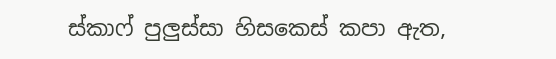ස්කාෆ් පුලුස්සා හිසකෙස් කපා ඇත,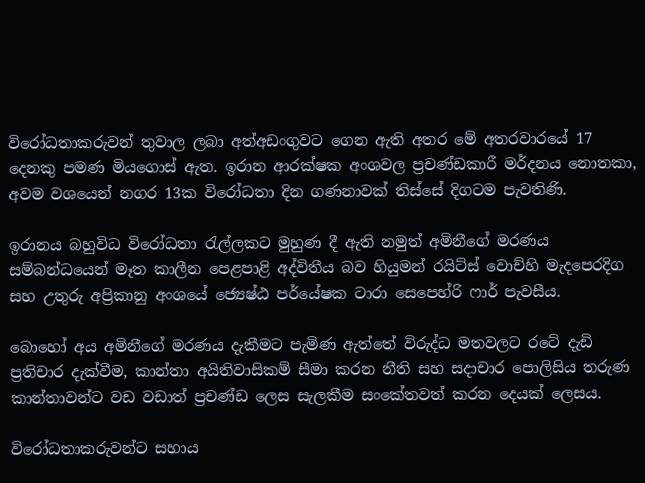විරෝධතාකරුවන් තුවාල ලබා අත්අඩංගුවට ගෙන ඇති අතර මේ අතරවාරයේ 17 දෙනකු පමණ මියගොස් ඇත. ඉරාන ආරක්ෂක අංශවල ප්‍රචණ්ඩකාරී මර්දනය නොතකා, අවම වශයෙන් නගර 13ක විරෝධතා දින ගණනාවක් තිස්සේ දිගටම පැවතිණි.

ඉරානය බහුවිධ විරෝධතා රැල්ලකට මුහුණ දී ඇති නමුත් අමිනීගේ මරණය සම්බන්ධයෙන් මෑත කාලීන පෙළපාළි අද්විතීය බව හියුමන් රයිට්ස් වොච්හි මැදපෙරදිග සහ උතුරු අප්‍රිකානු අංශයේ ජ්‍යෙෂ්ඨ පර්යේෂක ටාරා සෙපෙහ්රි ෆාර් පැවසීය.

බොහෝ අය අමිනීගේ මරණය දැකීමට පැමිණ ඇත්තේ විරුද්ධ මතවලට රටේ දැඩි ප්‍රතිචාර දැක්වීම, කාන්තා අයිතිවාසිකම් සීමා කරන නීති සහ සදාචාර පොලිසිය තරුණ කාන්තාවන්ට වඩ වඩාත් ප්‍රචණ්ඩ ලෙස සැලකීම සංකේතවත් කරන දෙයක් ලෙසය.

විරෝධතාකරුවන්ට සහාය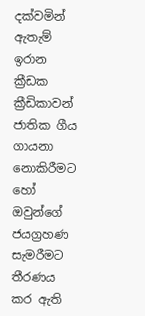දක්වමින් ඇතැම් ඉරාන ක්‍රීඩක ක්‍රීඩිකාවන් ජාතික ගීය ගායනා නොකිරීමට හෝ ඔවුන්ගේ ජයග්‍රහණ සැමරීමට තීරණය කර ඇති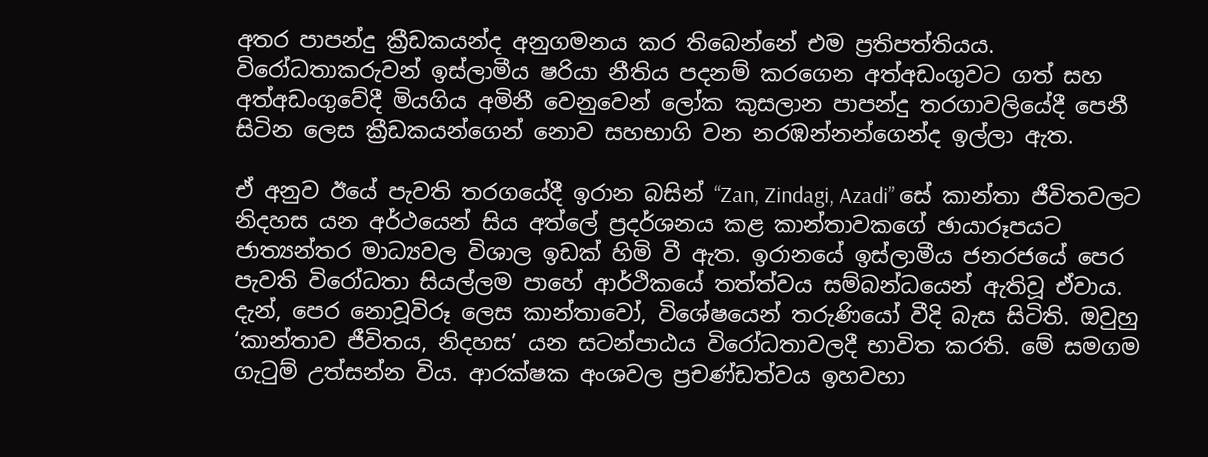අතර පාපන්දු ක්‍රීඩකයන්ද අනුගමනය කර තිබෙන්නේ එම ප්‍රතිපත්තියය. විරෝධතාකරුවන් ඉස්ලාමීය ෂරියා නීතිය පදනම් කරගෙන අත්අඩංගුවට ගත් සහ අත්අඩංගුවේදී මියගිය අමිනී වෙනුවෙන් ලෝක කුසලාන පාපන්දු තරගාවලියේදී පෙනී සිටින ලෙස ක්‍රීඩකයන්ගෙන් නොව සහභාගි වන නරඹන්නන්ගෙන්ද ඉල්ලා ඇත.

ඒ අනුව ඊයේ පැවති තරගයේදී ඉරාන බසින් “Zan, Zindagi, Azadi” සේ කාන්තා ජීවිතවලට නිදහස යන අර්ථයෙන් සිය අත්ලේ ප්‍රදර්ශනය කළ කාන්තාවකගේ ඡායාරූපයට ජාත්‍යන්තර මාධ්‍යවල විශාල ඉඩක් හිමි වී ඇත. ඉරානයේ ඉස්ලාමීය ජනරජයේ පෙර පැවති විරෝධතා සියල්ලම පාහේ ආර්ථිකයේ තත්ත්වය සම්බන්ධයෙන් ඇතිවූ ඒවාය. දැන්, පෙර නොවූවිරූ ලෙස කාන්තාවෝ, විශේෂයෙන් තරුණියෝ වීදි බැස සිටිති. ඔවුහු ‘කාන්තාව ජීවිතය, නිදහස’ යන සටන්පාඨය විරෝධතාවලදී භාවිත කරති. මේ සමගම ගැටුම් උත්සන්න විය. ආරක්ෂක අංශවල ප්‍රචණ්ඩත්වය ඉහවහා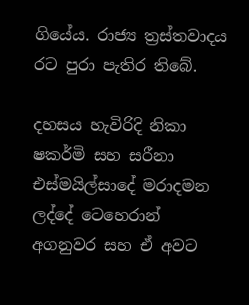ගියේය. රාජ්‍ය ත්‍රස්තවාදය රට පුරා පැතිර තිබේ.

දහසය හැවිරිදි නිකා ෂකර්මි සහ සරීනා එස්මයිල්සාදේ මරාදමන ලද්දේ ටෙහෙරාන් අගනුවර සහ ඒ අවට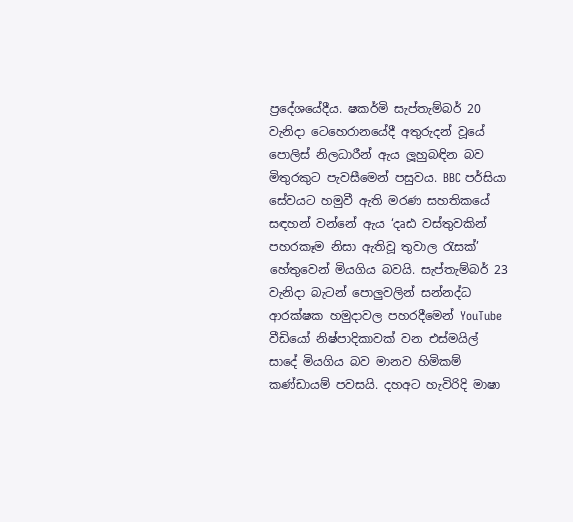ප්‍රදේශයේදීය. ෂකර්මි සැප්තැම්බර් 20 වැනිදා ටෙහෙරානයේදී අතුරුදන් වූයේ පොලිස් නිලධාරීන් ඇය ලූහුබඳින බව මිතුරකුට පැවසීමෙන් පසුවය. BBC පර්සියා සේවයට හමුවී ඇති මරණ සහතිකයේ සඳහන් වන්නේ ඇය ‘දෘඪ වස්තුවකින් පහරකෑම නිසා ඇතිවූ තුවාල රැසක්’ හේතුවෙන් මියගිය බවයි. සැප්තැම්බර් 23 වැනිදා බැටන් පොලුවලින් සන්නද්ධ ආරක්ෂක හමුදාවල පහරදීමෙන් YouTube වීඩියෝ නිෂ්පාදිකාවක් වන එස්මයිල් සාදේ මියගිය බව මානව හිමිකම් කණ්ඩායම් පවසයි. දහඅට හැවිරිදි මාෂා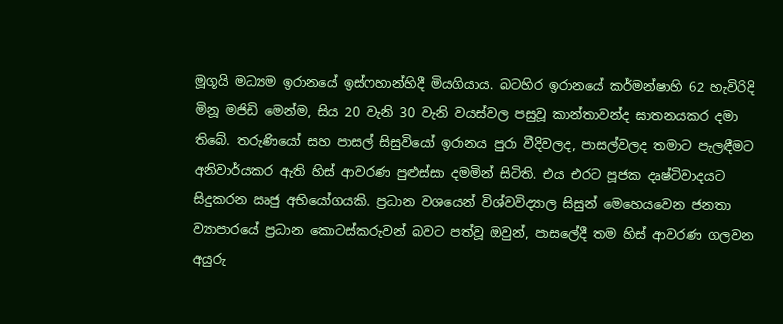මූගූයි මධ්‍යම ඉරානයේ ඉස්ෆහාන්හිදී මියගියාය. බටහිර ඉරානයේ කර්මන්ෂාහි 62 හැවිරිදි මිනූ මජිඩි මෙන්ම, සිය 20 වැනි 30 වැනි වයස්වල පසුවූ කාන්තාවන්ද ඝාතනයකර දමා තිබේ. තරුණියෝ සහ පාසල් සිසුවියෝ ඉරානය පුරා වීදිවලද, පාසල්වලද තමාට පැලඳීමට අනිවාර්යකර ඇති හිස් ආවරණ පුළුස්සා දමමින් සිටිති. එය එරට පූජක දෘෂ්ටිවාදයට සිදුකරන ඍජු අභියෝගයකි. ප්‍රධාන වශයෙන් විශ්වවිද්‍යාල සිසුන් මෙහෙයවෙන ජනතා ව්‍යාපාරයේ ප්‍රධාන කොටස්කරුවන් බවට පත්වූ ඔවුන්, පාසලේදී තම හිස් ආවරණ ගලවන අයුරු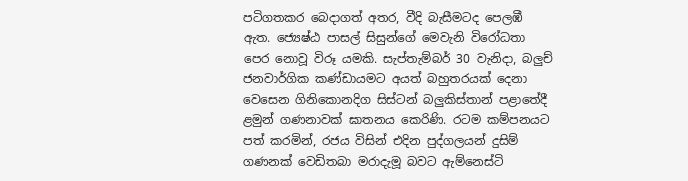පටිගතකර බෙදාගත් අතර, වීදි බැසීමටද පෙලඹී ඇත. ජ්‍යෙෂ්ඨ පාසල් සිසුන්ගේ මෙවැනි විරෝධතා පෙර නොවූ විරූ යමකි. සැප්තැම්බර් 30 වැනිදා, බලුච් ජනවාර්ගික කණ්ඩායමට අයත් බහුතරයක් දෙනා වෙසෙන ගිනිකොනදිග සිස්ටන් බලුකිස්තාන් පළාතේදී ළමුන් ගණනාවක් ඝාතනය කෙරිණි. රටම කම්පනයට පත් කරමින්, රජය විසින් එදින පුද්ගලයන් දුසිම් ගණනක් වෙඩිතබා මරාදැමූ බවට ඇම්නෙස්ටි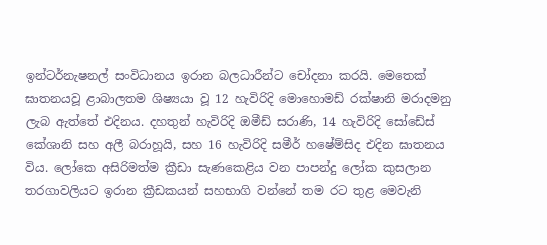ඉන්ටර්නැෂනල් සංවිධානය ඉරාන බලධාරීන්ට චෝදනා කරයි. මෙතෙක් ඝාතනයවූ ළාබාලතම ශිෂ්‍යයා වූ 12 හැවිරිදි මොහොමඩ් රක්ෂානි මරාදමනු ලැබ ඇත්තේ එදිනය. දහතුන් හැවිරිදි ඔමීඩ් සරාණි, 14 හැවිරිදි සෝඩේස් කේශානි සහ අලී බරාහූයි, සහ 16 හැවිරිදි සමීර් හෂේම්සිද එදින ඝාතනය විය. ලෝකෙ අසිරිමත්ම ක්‍රීඩා සැණකෙළිය වන පාපන්දු ලෝක කුසලාන තරගාවලියට ඉරාන ක්‍රීඩකයන් සහභාගි වන්නේ තම රට තුළ මෙවැනි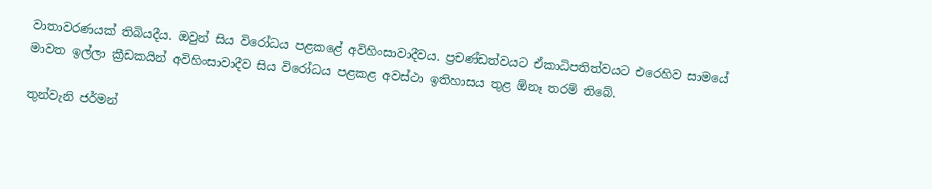වාතාවරණයක් තිබියදීය. ඔවුන් සිය විරෝධය පළකළේ අවිහිංසාවාදීවය. ප්‍රචණ්ඩත්වයට ඒකාධිපතිත්වයට එරෙහිව සාමයේ මාවත ඉල්ලා ක්‍රීඩකයින් අවිහිංසාවාදීව සිය විරෝධය පළකළ අවස්ථා ඉතිහාසය තුළ ඕනෑ තරම් තිබේ.

තුන්වැනි ජර්මන්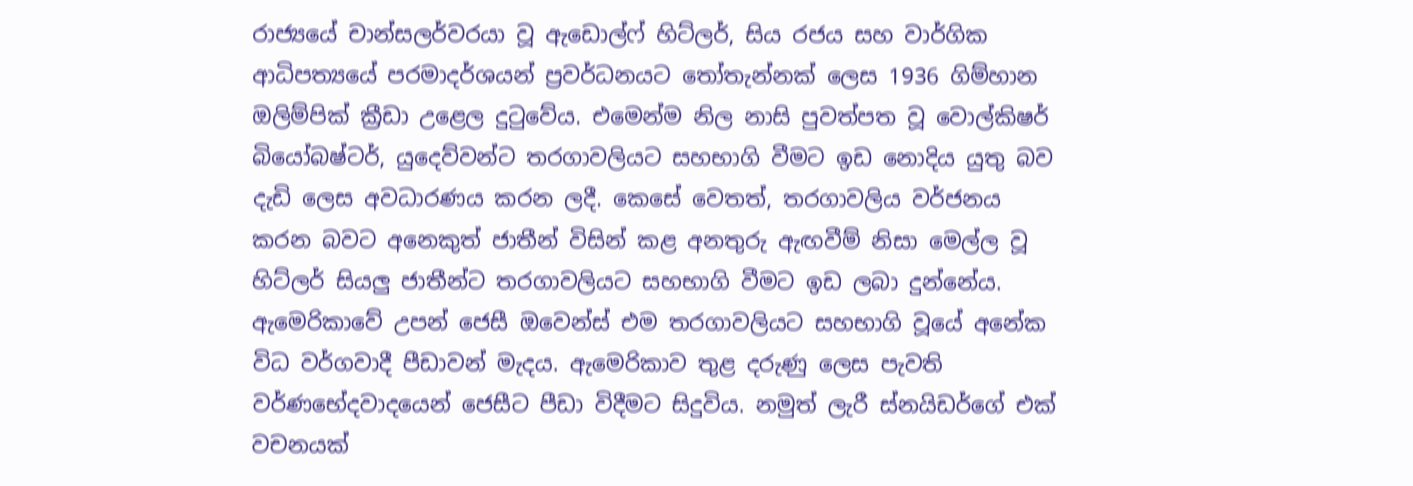රාජ්‍යයේ චාන්සලර්වරයා වූ ඇඩොල්ෆ් හිට්ලර්, සිය රජය සහ වාර්ගික ආධිපත්‍යයේ පරමාදර්ශයන් ප්‍රවර්ධනයට තෝතැන්නක් ලෙස 1936 ගිම්හාන ඔලිම්පික් ක්‍රීඩා උළෙල දුටුවේය. එමෙන්ම නිල නාසි පුවත්පත වූ වොල්කිෂර් බියෝබෂ්ටර්, යුදෙව්වන්ට තරගාවලියට සහභාගි වීමට ඉඩ නොදිය යුතු බව දැඩි ලෙස අවධාරණය කරන ලදී. කෙසේ වෙතත්, තරගාවලිය වර්ජනය කරන බවට අනෙකුත් ජාතීන් විසින් කළ අනතුරු ඇඟවීම් නිසා මෙල්ල වූ හිට්ලර් සියලු ජාතීන්ට තරගාවලියට සහභාගි වීමට ඉඩ ලබා දුන්නේය. ඇමෙරිකාවේ උපන් ජෙසී ඔවෙන්ස් එම තරගාවලියට සහභාගි වූයේ අනේක විධ වර්ගවාදී පීඩාවන් මැදය. ඇමෙරිකාව තුළ දරුණු ලෙස පැවති වර්ණභේදවාදයෙන් ජෙසීට පීඩා විදීමට සිදුවිය. නමුත් ලැරී ස්නයිඩර්ගේ එක් වචනයක්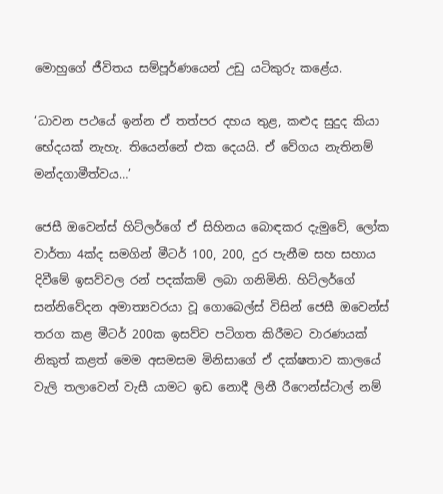මොහුගේ ජීවිතය සම්පූර්ණයෙන් උඩු යටිකුරු කළේය.

‘ධාවන පථයේ ඉන්න ඒ තත්පර දහය තුළ, කළුද සුදුද කියා භේදයක් නැහැ. තියෙන්නේ එක දෙයයි. ඒ වේගය නැතිනම් මන්දගාමීත්වය…’

ජෙසී ඔවෙන්ස් හිට්ලර්ගේ ඒ සිහිනය බොඳකර දැමුවේ, ලෝක වාර්තා 4ක්ද සමගින් මීටර් 100, 200, දුර පැනීම සහ සහාය දිවීමේ ඉසව්වල රන් පදක්කම් ලබා ගනිමිනි. හිට්ලර්ගේ සන්නිවේදන අමාත්‍යවරයා වූ ගොබෙල්ස් විසින් ජෙසී ඔවෙන්ස් තරග කළ මීටර් 200ක ඉසව්ව පටිගත කිරීමට වාරණයක් නිකුත් කළත් මෙම අසමසම මිනිසාගේ ඒ දක්ෂතාව කාලයේ වැලි තලාවෙන් වැසී යාමට ඉඩ නොදී ලිනී රීෆෙන්ස්ටාල් නම්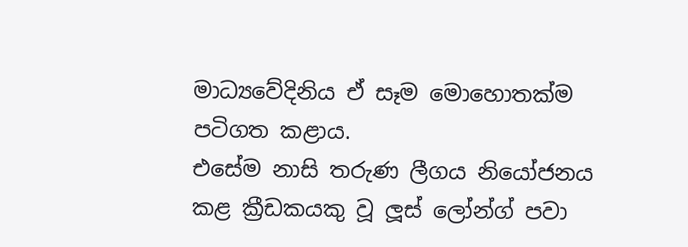මාධ්‍යවේදිනිය ඒ සෑම මොහොතක්ම පටිගත කළාය.
එසේම නාසි තරුණ ලීගය නියෝජනය කළ ක්‍රීඩකයකු වූ ලූස් ලෝන්ග් පවා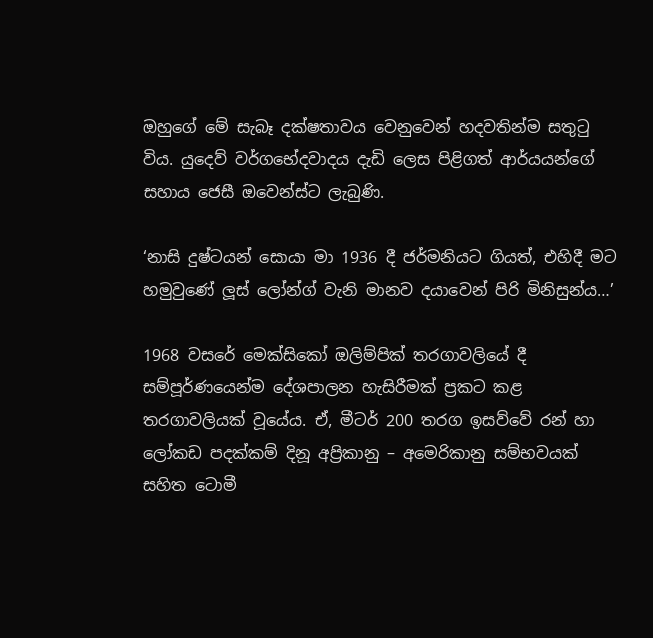ඔහුගේ මේ සැබෑ දක්ෂතාවය වෙනුවෙන් හදවතින්ම සතුටු විය. යුදෙව් වර්ගභේදවාදය දැඩි ලෙස පිළිගත් ආර්යයන්ගේ සහාය ජෙසී ඔවෙන්ස්ට ලැබුණි.

‘නාසි දුෂ්ටයන් සොයා මා 1936 දී ජර්මනියට ගියත්, එහිදී මට හමුවුණේ ලූස් ලෝන්ග් වැනි මානව දයාවෙන් පිරි මිනිසුන්ය…’

1968 වසරේ මෙක්සිකෝ ඔලිම්පික් තරගාවලියේ දී සම්පූර්ණයෙන්ම දේශපාලන හැසිරීමක් ප්‍රකට කළ තරගාවලියක් වූයේය. ඒ, මීටර් 200 තරග ඉසව්වේ රන් හා ලෝකඩ පදක්කම් දිනූ අප්‍රිකානු – අමෙරිකානු සම්භවයක් සහිත ටොමී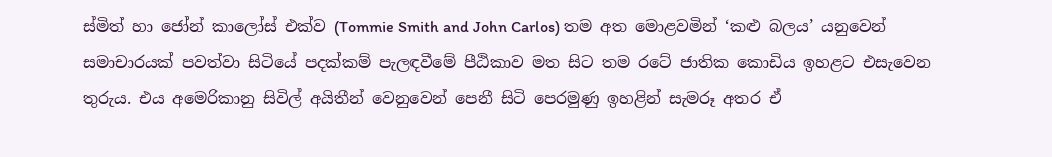ස්මිත් හා ජෝන් කාලෝස් එක්ව (Tommie Smith and John Carlos) තම අත මොළවමින් ‘කළු බලය’ යනුවෙන් සමාචාරයක් පවත්වා සිටියේ පදක්කම් පැලඳවීමේ පීඨිකාව මත සිට තම රටේ ජාතික කොඩිය ඉහළට එසැවෙන තුරුය. එය අමෙරිකානු සිවිල් අයිතීන් වෙනුවෙන් පෙනී සිටි පෙරමුණු ඉහළින් සැමරූ අතර ඒ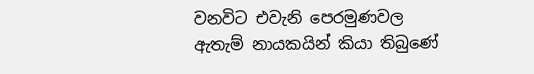වනවිට එවැනි පෙරමුණවල ඇතැම් නායකයින් කියා තිබුණේ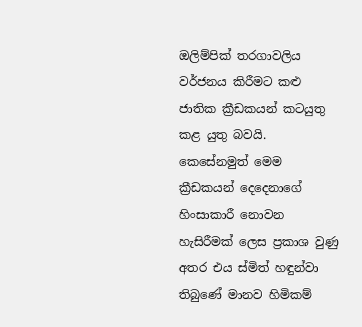ඔලිම්පික් තරගාවලිය වර්ජනය කිරීමට කළු ජාතික ක්‍රීඩකයන් කටයුතු කළ යුතු බවයි. කෙසේනමුත් මෙම ක්‍රීඩකයන් දෙදෙනාගේ හිංසාකාරී නොවන හැසිරීමක් ලෙස ප්‍රකාශ වුණු අතර එය ස්මිත් හඳුන්වා තිබුණේ මානව හිමිකම්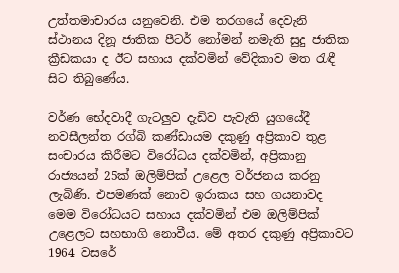උත්තමාචාරය යනුවෙනි. එම තරගයේ දෙවැනි ස්ථානය දිනූ ජාතික පීටර් නෝමන් නමැති සුදු ජාතික ක්‍රීඩකයා ද ඊට සහාය දක්වමින් වේදිකාව මත රැඳී සිට තිබුණේය.

වර්ණ භේදවාදී ගැටලුව දැඩිව පැවැති යුගයේදී නවසීලන්ත රග්බි කණ්ඩායම දකුණු අප්‍රිකාව තුළ සංචාරය කිරීමට විරෝධය දක්වමින්, අප්‍රිකානු රාජ්‍යයන් 25ක් ඔලිම්පික් උළෙල වර්ජනය කරනු ලැබිණි. එපමණක් නොව ඉරාකය සහ ගයනාවද මෙම විරෝධයට සහාය දක්වමින් එම ඔලිම්පික් උළෙලට සහභාගි නොවීය. මේ අතර දකුණු අප්‍රිකාවට 1964 වසරේ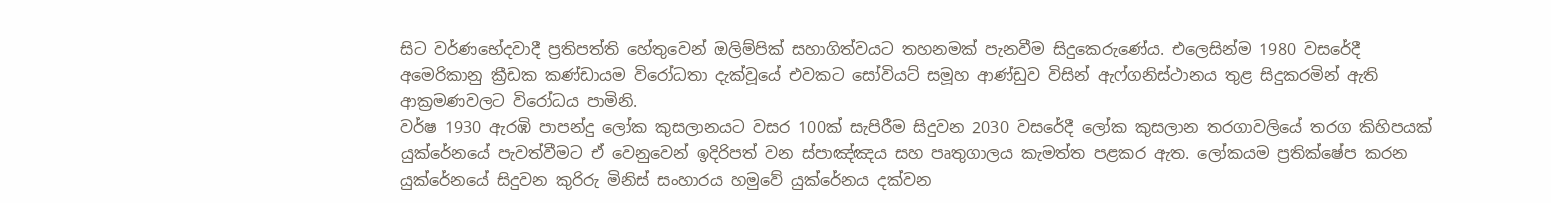සිට වර්ණභේදවාදී ප්‍රතිපත්ති හේතුවෙන් ඔලිම්පික් සහාගිත්වයට තහනමක් පැනවීම සිදුකෙරුණේය. එලෙසින්ම 1980 වසරේදී අමෙරිකානු ක්‍රීඩක කණ්ඩායම විරෝධතා දැක්වූයේ එවකට සෝවියට් සමූහ ආණ්ඩුව විසින් ඇෆ්ගනිස්ථානය තුළ සිදුකරමින් ඇති ආක්‍රමණවලට විරෝධය පාමිනි.
වර්ෂ 1930 ඇරඹි පාපන්දු ලෝක කුසලානයට වසර 100ක් සැපිරීම සිදුවන 2030 වසරේදී ලෝක කුසලාන තරගාවලියේ තරග කිහිපයක් යුක්රේනයේ පැවත්වීමට ඒ වෙනුවෙන් ඉදිරිපත් වන ස්පාඤ්ඤය සහ පෘතුගාලය කැමත්ත පළකර ඇත. ලෝකයම ප්‍රතික්ෂේප කරන යුක්රේනයේ සිදුවන කුරිරු මිනිස් සංහාරය හමුවේ යුක්රේනය දක්වන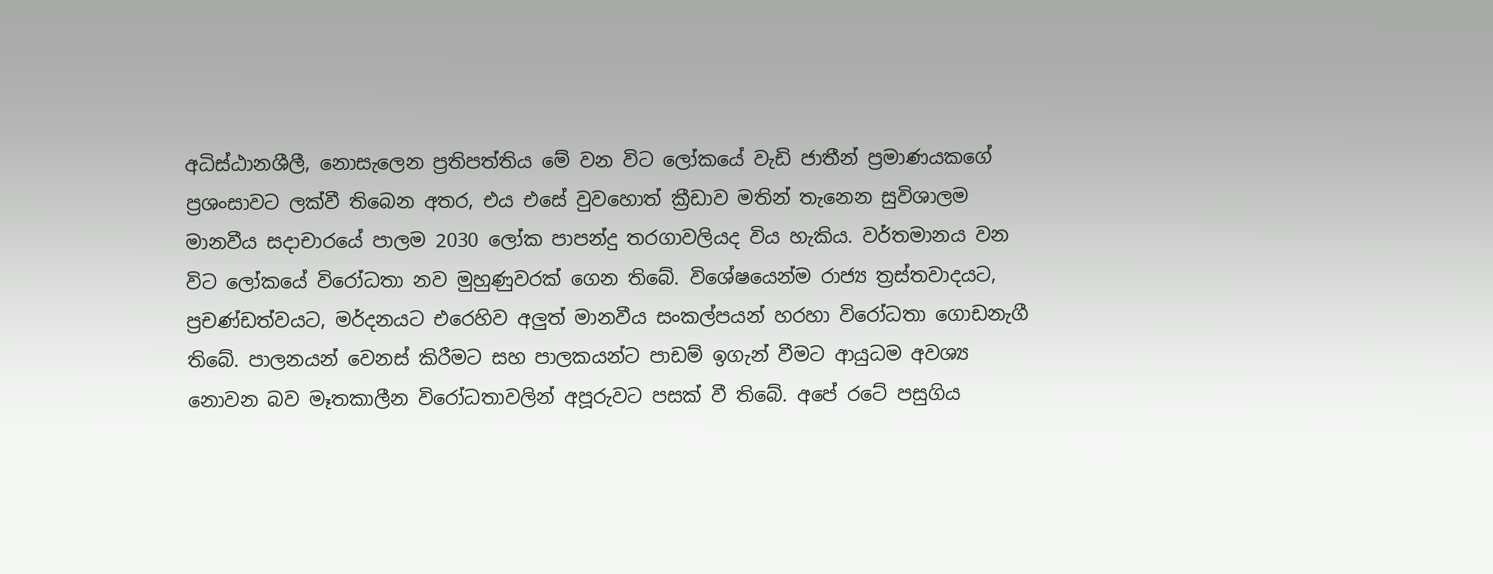අධිස්ඨානශීලී, නොසැලෙන ප්‍රතිපත්තිය මේ වන විට ලෝකයේ වැඩි ජාතීන් ප්‍රමාණයකගේ ප්‍රශංසාවට ලක්වී තිබෙන අතර, එය එසේ වුවහොත් ක්‍රීඩාව මතින් තැනෙන සුවිශාලම මානවීය සදාචාරයේ පාලම 2030 ලෝක පාපන්දු තරගාවලියද විය හැකිය. වර්තමානය වන විට ලෝකයේ විරෝධතා නව මුහුණුවරක් ගෙන තිබේ. විශේෂයෙන්ම රාජ්‍ය ත්‍රස්තවාදයට, ප්‍රචණ්ඩත්වයට, මර්දනයට එරෙහිව අලුත් මානවීය සංකල්පයන් හරහා විරෝධතා ගොඩනැගී තිබේ. පාලනයන් වෙනස් කිරීමට සහ පාලකයන්ට පාඩම් ඉගැන් වීමට ආයුධම අවශ්‍ය නොවන බව මෑතකාලීන විරෝධතාවලින් අපූරුවට පසක් වී තිබේ. අපේ රටේ පසුගිය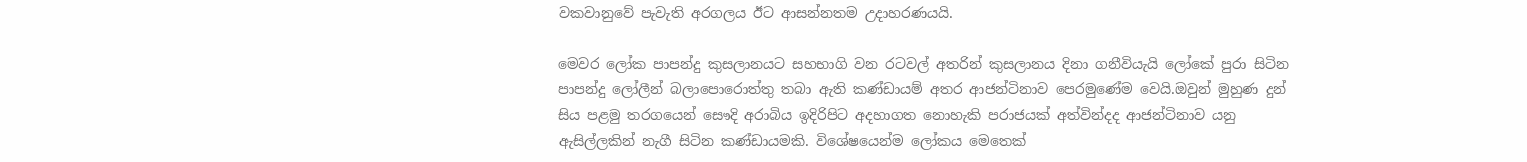වකවානුවේ පැවැති අරගලය ඊට ආසන්නතම උදාහරණයයි.

මෙවර ලෝක පාපන්දු කුසලානයට සහභාගි වන රටවල් අතරින් කුසලානය දිනා ගනීවියැයි ලෝකේ පුරා සිටින පාපන්දු ලෝලීන් බලාපොරොත්තු තබා ඇති කණ්ඩායම් අතර ආජන්ටිනාව පෙරමුණේම වෙයි.ඔවුන් මුහුණ දුන් සිය පළමු තරගයෙන් සෞදි අරාබිය ඉදිරිපිට අදහාගත නොහැකි පරාජයක් අත්වින්දද ආජන්ටිනාව යනු ඇසිල්ලකින් නැගී සිටින කණ්ඩායමකි. විශේෂයෙන්ම ලෝකය මෙතෙක්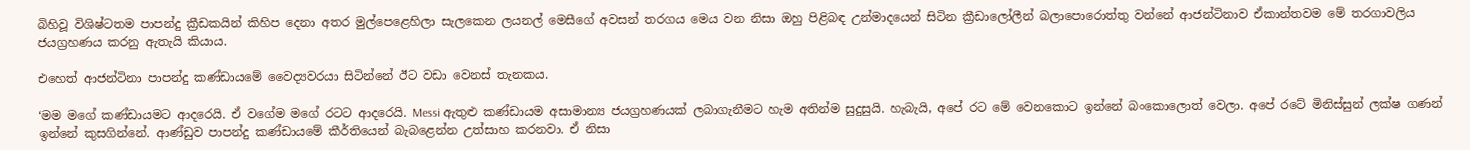බිහිවූ විශිෂ්ටතම පාපන්දු ක්‍රීඩකයින් කිහිප දෙනා අතර මුල්පෙළෙහිලා සැලකෙන ලයනල් මෙසීගේ අවසන් තරගය මෙය වන නිසා ඔහු පිළිබඳ උන්මාදයෙන් සිටින ක්‍රීඩාලෝලීන් බලාපොරොත්තු වන්නේ ආජන්ටිනාව ඒකාන්තවම මේ තරගාවලිය ජයග්‍රහණය කරනු ඇතැයි කියාය.

එහෙත් ආජන්ටිනා පාපන්දු කණ්ඩායමේ වෛද්‍යවරයා සිටින්නේ ඊට වඩා වෙනස් තැනකය.

‘මම මගේ කණ්ඩායමට ආදරෙයි. ඒ වගේම මගේ රටට ආදරෙයි. Messi ඇතුළු කණ්ඩායම අසාමාන්‍ය ජයග්‍රහණයක් ලබාගැනීමට හැම අතින්ම සුදුසුයි. හැබැයි, අපේ රට මේ වෙනකොට ඉන්නේ බංකොලොත් වෙලා. අපේ රටේ මිනිස්සුන් ලක්ෂ ගණන් ඉන්නේ කුසගින්නේ. ආණ්ඩුව පාපන්දු කණ්ඩායමේ කීර්තියෙන් බැබළෙන්න උත්සාහ කරනවා. ඒ නිසා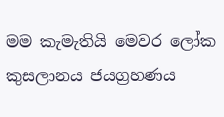මම කැමැතියි මෙවර ලෝක කුසලානය ජයග්‍රහණය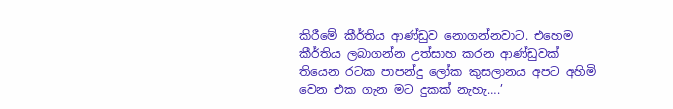කිරීමේ කීර්තිය ආණ්ඩුව නොගන්නවාට. එහෙම කීර්තිය ලබාගන්න උත්සාහ කරන ආණ්ඩුවක් තියෙන රටක පාපන්දු ලෝක කුසලානය අපට අහිමි වෙන එක ගැන මට දුකක් නැහැ….’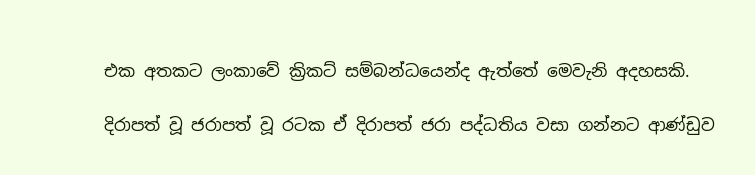එක අතකට ලංකාවේ ක්‍රිකට් සම්බන්ධයෙන්ද ඇත්තේ මෙවැනි අදහසකි.

දිරාපත් වූ ජරාපත් වූ රටක ඒ දිරාපත් ජරා පද්ධතිය වසා ගන්නට ආණ්ඩුව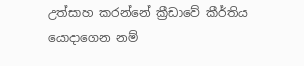උත්සාහ කරන්නේ ක්‍රීඩාවේ කීර්තිය යොදාගෙන නම්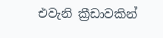එවැනි ක්‍රීඩාවකින්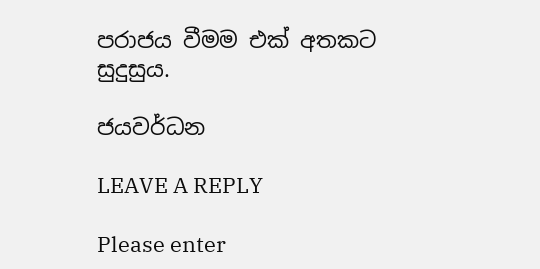පරාජය වීමම එක් අතකට සුදුසුය.

ජයවර්ධන

LEAVE A REPLY

Please enter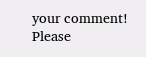your comment!
Please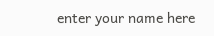enter your name here